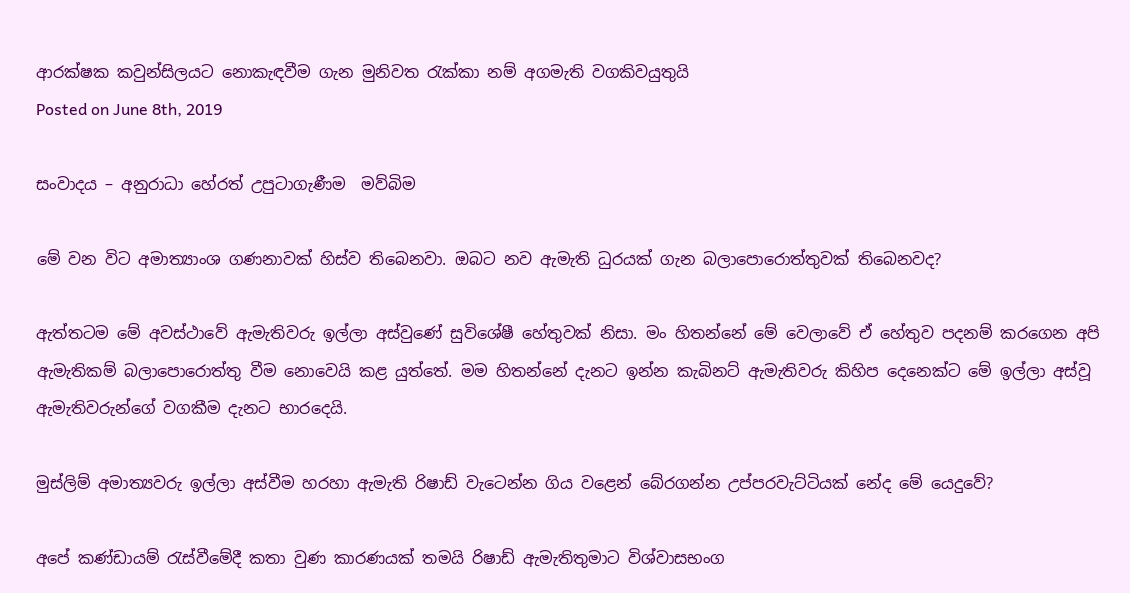ආරක්ෂක කවුන්සිලයට නොකැඳවීම ගැන මුනිවත රැක්කා නම් අගමැති වගකිවයුතුයි
Posted on June 8th, 2019

සංවාදය – අනුරාධා හේරත් උපුටාගැණීම  මව්බිම

මේ වන විට අමාත්‍යාංශ ගණනාවක් හිස්ව තිබෙනවා. ඔබට නව ඇමැති ධුරයක් ගැන බලාපොරොත්තුවක් තිබෙනවද?

ඇත්තටම මේ අවස්ථාවේ ඇමැතිවරු ඉල්ලා අස්වුණේ සුවිශේෂී හේතුවක් නිසා. මං හිතන්නේ මේ වෙලාවේ ඒ හේතුව පදනම් කරගෙන අපි ඇමැතිකම් බලාපොරොත්තු වීම නොවෙයි කළ යුත්තේ. මම හිතන්නේ දැනට ඉන්න කැබිනට් ඇමැතිවරු කිහිප දෙනෙක්ට මේ ඉල්ලා අස්වූ ඇමැතිවරුන්ගේ වගකීම දැනට භාරදෙයි.

මුස්ලිම් අමාත්‍යවරු ඉල්ලා අස්වීම හරහා ඇමැති රිෂාඩ් වැටෙන්න ගිය වළෙන් බේරගන්න උප්පරවැට්ටියක් නේද මේ යෙදුවේ?

අපේ කණ්ඩායම් රැස්වීමේදී කතා වුණ කාරණයක් තමයි රිෂාඩ් ඇමැතිතුමාට විශ්වාසභංග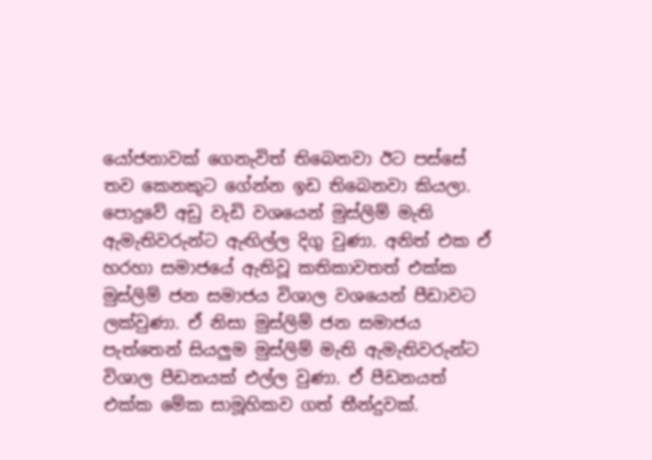යෝජනාවක් ගෙනැවිත් තිබෙනවා ඊට පස්සේ තව කෙනකුට ගේන්න ඉඩ තිබෙනවා කියලා. පොදුවේ අඩු වැඩි වශයෙන් මුස්ලිම් මැති ඇමැතිවරුන්ට ඇඟිල්ල දිගු වුණා. අනිත් එක ඒ හරහා සමාජයේ ඇතිවූ කතිකාවතත් එක්ක මුස්ලිම් ජන සමාජය විශාල වශයෙන් පීඩාවට ලක්වුණා. ඒ නිසා මුස්ලිම් ජන සමාජය පැත්තෙන් සියලුම මුස්ලිම් මැති ඇමැතිවරුන්ට විශාල පීඩනයක් එල්ල වුණා. ඒ පීඩනයත් එක්ක මේක සාමූහිකව ගත් තීන්දුවක්.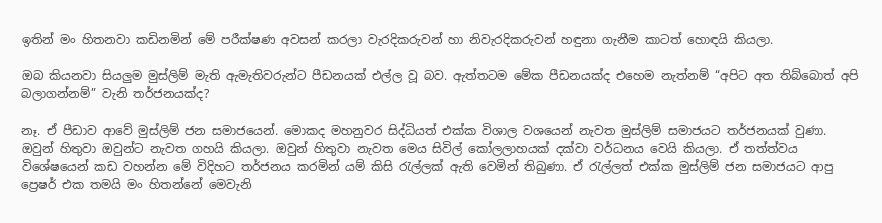ඉතින් මං හිතනවා කඩිනමින් මේ පරීක්ෂණ අවසන් කරලා වැරදිකරුවන් හා නිවැරදිකරුවන් හඳුනා ගැනීම කාටත් හොඳයි කියලා.

ඔබ කියනවා සියලුම මුස්ලිම් මැති ඇමැතිවරුන්ට පීඩනයක් එල්ල වූ බව. ඇත්තටම මේක පීඩනයක්ද එහෙම නැත්නම් “අපිට අත තිබ්බොත් අපි බලාගන්නම්” වැනි තර්ජනයක්ද?

නෑ. ඒ පීඩාව ආවේ මුස්ලිම් ජන සමාජයෙන්. මොකද මහනුවර සිද්ධියත් එක්ක විශාල වශයෙන් නැවත මුස්ලිම් සමාජයට තර්ජනයක් වුණා. ඔවුන් හිතුවා ඔවුන්ට නැවත ගහයි කියලා. ඔවුන් හිතුවා නැවත මෙය සිවිල් කෝලලාහයක් දක්වා වර්ධනය වෙයි කියලා. ඒ තත්ත්වය විශේෂයෙන් කඩ වහන්න මේ විදිහට තර්ජනය කරමින් යම් කිසි රැල්ලක් ඇති වෙමින් තිබුණා. ඒ රැල්ලත් එක්ක මුස්ලිම් ජන සමාජයට ආපු ප්‍රෙෂර් එක තමයි මං හිතන්නේ මෙවැනි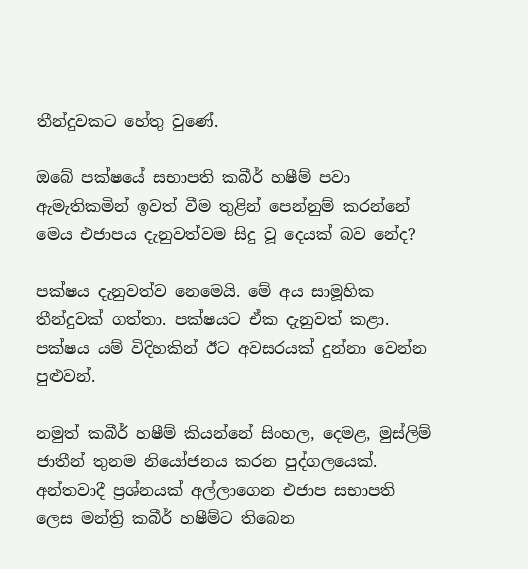තීන්දුවකට හේතු වුණේ.

ඔබේ පක්ෂයේ සභාපති කබීර් හෂීම් පවා ඇමැතිකමින් ඉවත් වීම තුළින් පෙන්නුම් කරන්නේ මෙය එජාපය දැනුවත්වම සිදු වූ දෙයක් බව නේද?

පක්ෂය දැනුවත්ව නෙමෙයි. මේ අය සාමූහික තීන්දුවක් ගත්තා. පක්ෂයට ඒක දැනුවත් කළා. පක්ෂය යම් විදිහකින් ඊට අවසරයක් දුන්නා වෙන්න පුළුවන්.

නමුත් කබීර් හෂීම් කියන්නේ සිංහල, දෙමළ, මුස්ලිම් ජාතීන් තුනම නියෝජනය කරන පුද්ගලයෙක්. අන්තවාදී ප්‍රශ්නයක් අල්ලාගෙන එජාප සභාපති ලෙස මන්ත්‍රි කබීර් හෂීම්ට තිබෙන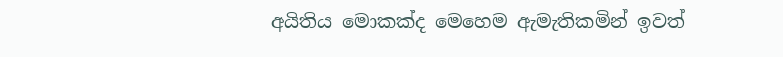අයිතිය මොකක්ද මෙහෙම ඇමැතිකමින් ඉවත්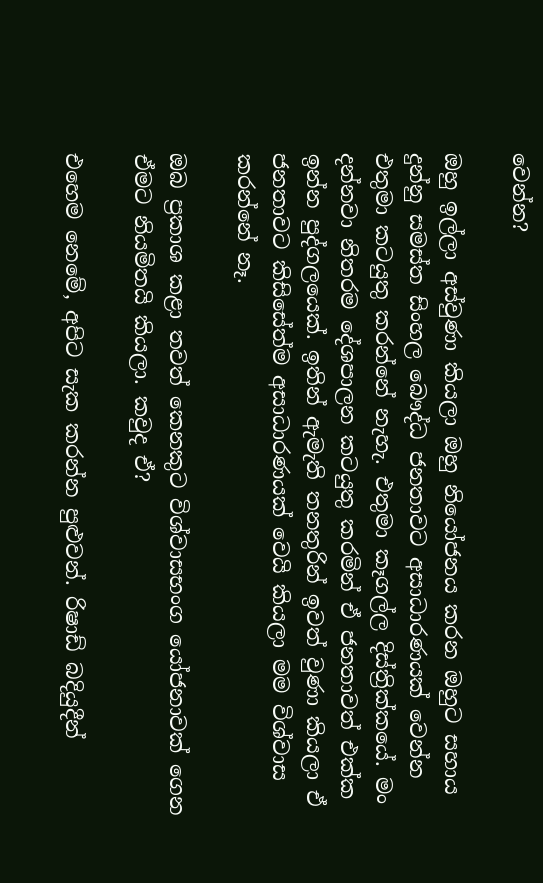වෙන්න?

ඔහු ඉල්ලා අස්වුණා කියලා ඔහු නියෝජනය කරන ඔහුට සහාය දුන්නු සමස්ත සිංහල බෞද්ධ ජනතාවට අසාධාරණයක් වෙන්න එතුමා කටයුතු කරන්නේ නැහැ. එතුමා කෑගල්ල දිස්ත්‍රික්කයේ. මං දන්නවා නිතරම දේශපාලන කටයුතු කරමින් ඒ ජනතාවත් එක්ක ඉන්න පුද්ගලයෙක්. ඉතින් ඇමැති තනතුරින් ඉවත් වුණා කියලා ඒ ජනතාවට කිසිසේත්ම අසාධාරණයක් වෙයි කියලා මම විශ්වාස කරන්නේ නෑ.

ඔබ ප්‍රකාශ කළා තවත් කෙනකුට විශ්වාසභංග යෝජනාවක් ගෙන ඒමට නියමිතයි කියලා. කවුද ඒ?

එහෙම නෙමේ, අපිට සැක කරන්න පුළුවන්. රිෂාඩ් බදියුදීන්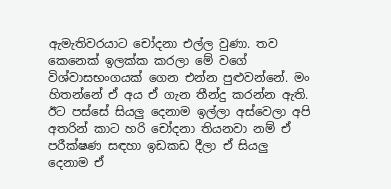ඇමැතිවරයාට චෝදනා එල්ල වුණා. තව කෙනෙක් ඉලක්ක කරලා මේ වගේ විශ්වාසභංගයක් ගෙන එන්න පුළුවන්නේ. මං හිතන්නේ ඒ අය ඒ ගැන තීන්දු කරන්න ඇති. ඊට පස්සේ සියලු දෙනාම ඉල්ලා අස්වෙලා අපි අතරින් කාට හරි චෝදනා තියනවා නම් ඒ පරීක්ෂණ සඳහා ඉඩකඩ දීලා ඒ සියලු දෙනාම ඒ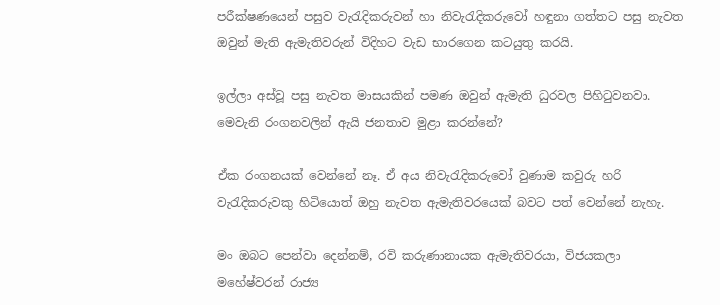පරීක්ෂණයෙන් පසුව වැරැදිකරුවන් හා නිවැරැදිකරුවෝ හඳුනා ගත්තට පසු නැවත ඔවුන් මැති ඇමැතිවරුන් විදිහට වැඩ භාරගෙන කටයුතු කරයි.

ඉල්ලා අස්වූ පසු නැවත මාසයකින් පමණ ඔවුන් ඇමැති ධුරවල පිහිටුවනවා. මෙවැනි රංගනවලින් ඇයි ජනතාව මුළා කරන්නේ?

ඒක රංගනයක් වෙන්නේ නෑ. ඒ අය නිවැරැදිකරුවෝ වුණාම කවුරු හරි වැරැදිකරුවකු හිටියොත් ඔහු නැවත ඇමැතිවරයෙක් බවට පත් වෙන්නේ නැහැ.

මං ඔබට පෙන්වා දෙන්නම්, රවි කරුණානායක ඇමැතිවරයා, විජයකලා මහේෂ්වරන් රාජ්‍ය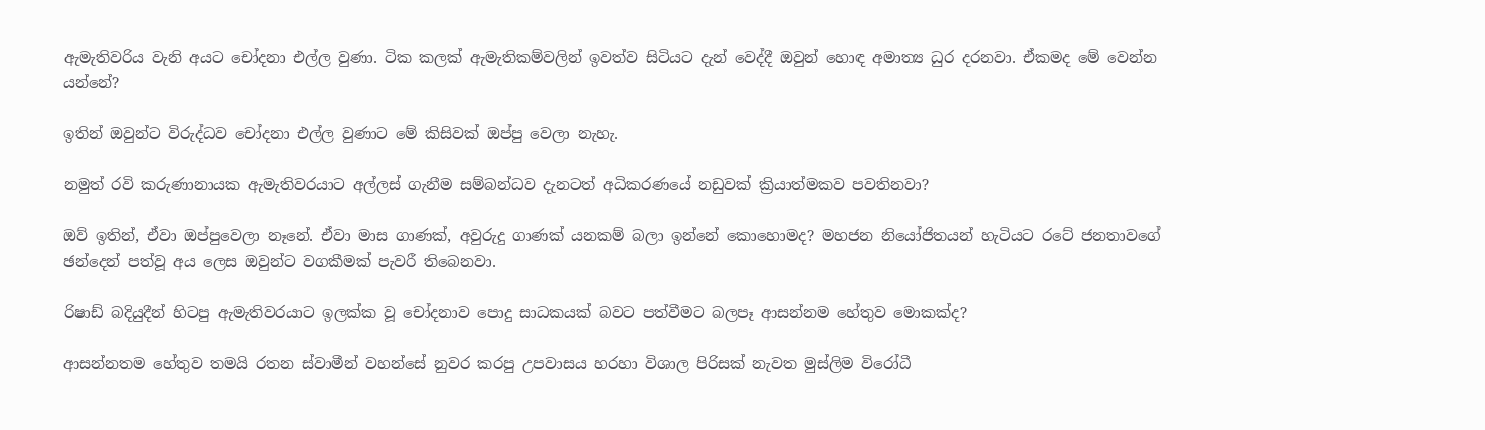ඇමැතිවරිය වැනි අයට චෝදනා එල්ල වුණා. ටික කලක් ඇමැතිකම්වලින් ඉවත්ව සිටියට දැන් වෙද්දී ඔවුන් හොඳ අමාත්‍ය ධුර දරනවා. ඒකමද මේ වෙන්න යන්නේ?

ඉතින් ඔවුන්ට විරුද්ධව චෝදනා එල්ල වුණාට මේ කිසිවක් ඔප්පු වෙලා නැහැ.

නමුත් රවි කරුණානායක ඇමැතිවරයාට අල්ලස් ගැනීම සම්බන්ධව දැනටත් අධිකරණයේ නඩුවක් ක්‍රියාත්මකව පවතිනවා?

ඔව් ඉතින්, ඒවා ඔප්පුවෙලා නෑනේ. ඒවා මාස ගාණක්, අවුරුදු ගාණක් යනකම් බලා ඉන්නේ කොහොමද? මහජන නියෝජිතයන් හැටියට රටේ ජනතාවගේ ඡන්දෙන් පත්වූ අය ලෙස ඔවුන්ට වගකීමක් පැවරී තිබෙනවා.

රිෂාඩ් බදියුදීන් හිටපු ඇමැතිවරයාට ඉලක්ක වූ චෝදනාව පොදු සාධකයක් බවට පත්වීමට බලපෑ ආසන්නම හේතුව මොකක්ද?

ආසන්නතම හේතුව තමයි රතන ස්වාමීන් වහන්සේ නුවර කරපු උපවාසය හරහා විශාල පිරිසක් නැවත මුස්ලිම විරෝධී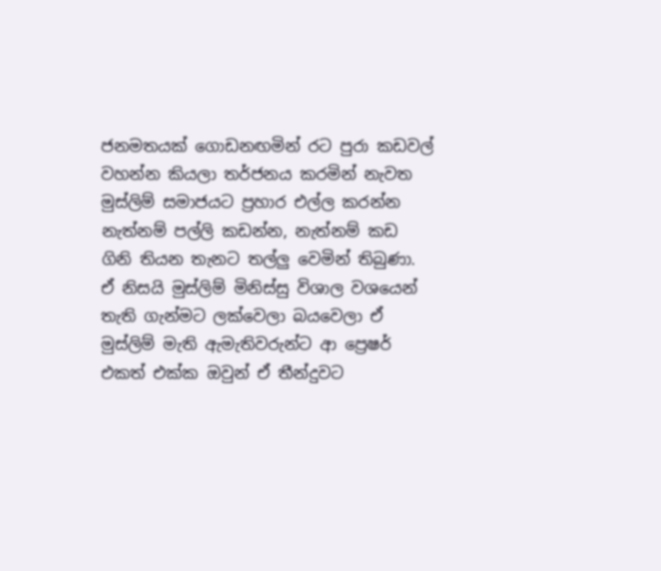ජනමතයක් ගොඩනඟමින් රට පුරා කඩවල් වහන්න කියලා තර්ජනය කරමින් නැවත මුස්ලිම් සමාජයට ප්‍රහාර එල්ල කරන්න නැත්නම් පල්ලි කඩන්න, නැත්නම් කඩ ගිනි තියන තැනට තල්ලු වෙමින් තිබුණා. ඒ නිසයි මුස්ලිම් මිනිස්සු විශාල වශයෙන් තැති ගැන්මට ලක්වෙලා බයවෙලා ඒ මුස්ලිම් මැති ඇමැතිවරුන්ට ආ ප්‍රෙෂර් එකත් එක්ක ඔවුන් ඒ තීන්දුවට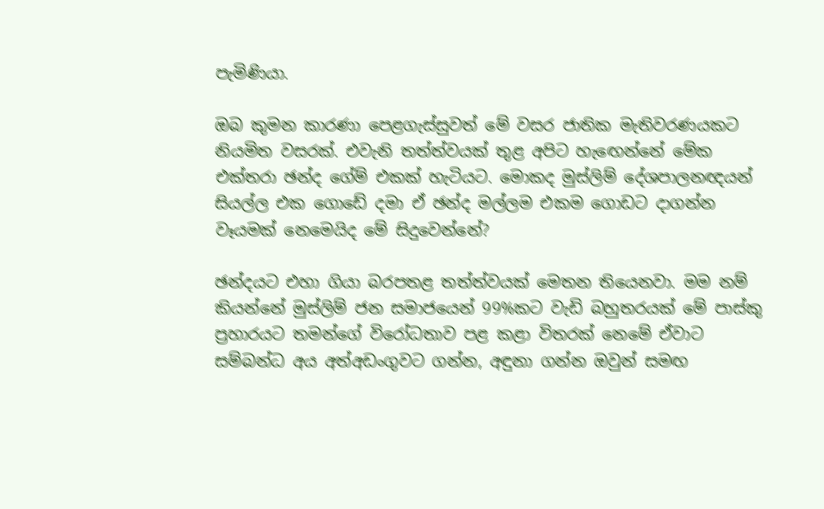පැමිණියා.

ඔබ කුමන කාරණා පෙළගැස්සුවත් මේ වසර ජාතික මැතිවරණයකට නියමිත වසරක්. එවැනි තත්ත්වයක් තුළ අපිට හැඟෙන්නේ මේක එක්තරා ඡන්ද ගේම් එකක් හැටියට. මොකද මුස්ලිම් දේශපාලනඥයන් සියල්ල එක ගොඩේ දමා ඒ ඡන්ද මල්ලම එකම ගොඩට දාගන්න වෑයමක් නෙමෙයිද මේ සිදුවෙන්නේ?

ඡන්දයට එහා ගියා බරපතළ තත්ත්වයක් මෙතන තියෙනවා. මම නම් කියන්නේ මුස්ලිම් ජන සමාජයෙන් 99%කට වැඩි බහුතරයක් මේ පාස්කු ප්‍රහාරයට තමන්ගේ විරෝධතාව පළ කළා විතරක් නෙමේ ඒවාට සම්බන්ධ අය අත්අඩංගුවට ගන්න, අඳුනා ගන්න ඔවුන් සමඟ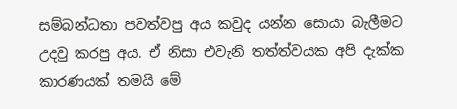සම්බන්ධතා පවත්වපු අය කවුද යන්න සොයා බැලීමට උදවු කරපු අය. ඒ නිසා එවැනි තත්ත්වයක අපි දැක්ක කාරණයක් තමයි මේ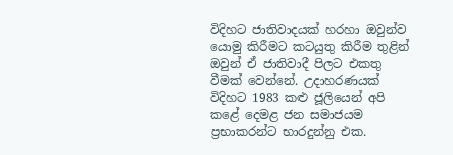විදිහට ජාතිවාදයක් හරහා ඔවුන්ව යොමු කිරීමට කටයුතු කිරීම තුළින් ඔවුන් ඒ ජාතිවාදී පිලට එකතු වීමක් වෙන්නේ. උදාහරණයක් විදිහට 1983 කළු ජූලියෙන් අපි කළේ දෙමළ ජන සමාජයම ප්‍රභාකරන්ට භාරදුන්නු එක.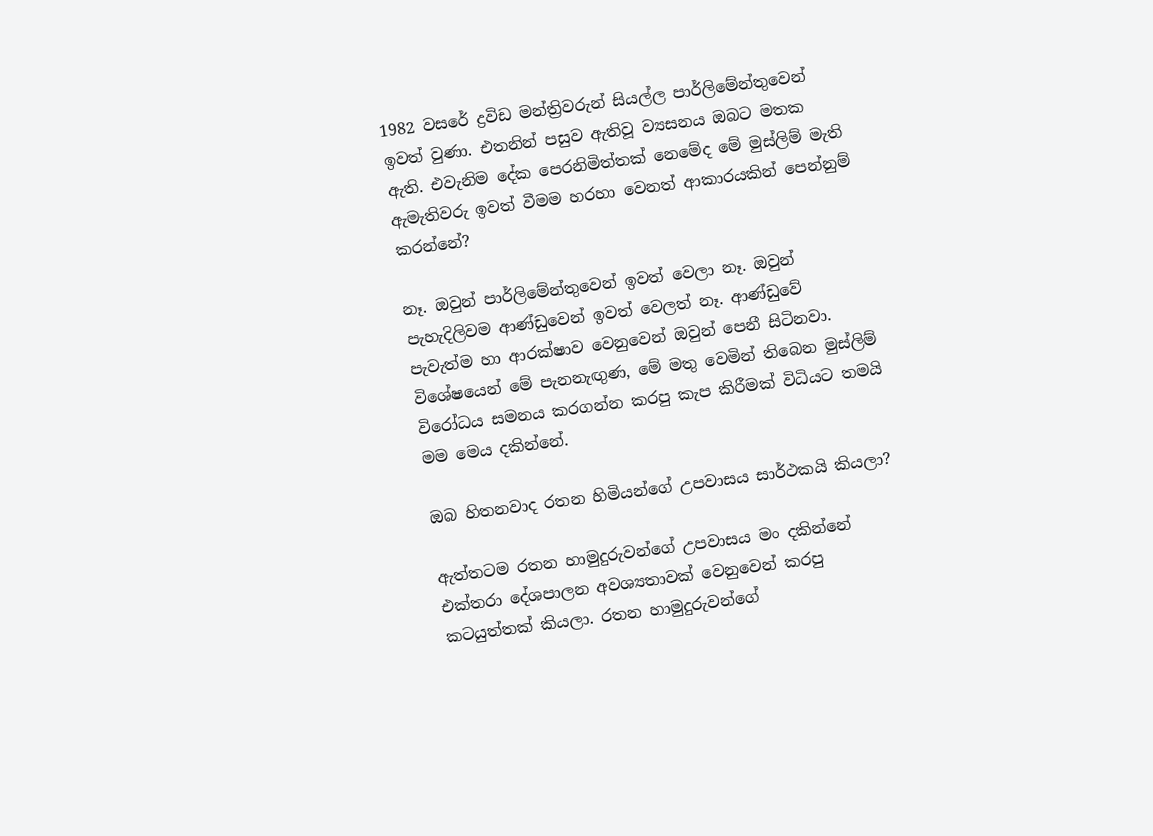1982 වසරේ ද්‍රවිඩ මන්ත්‍රිවරුන් සියල්ල පාර්ලිමේන්තුවෙන් ඉවත් වුණා. එතනින් පසුව ඇතිවූ ව්‍යසනය ඔබට මතක ඇති. එවැනිම දේක පෙරනිමිත්තක් නෙමේද මේ මුස්ලිම් මැති ඇමැතිවරු ඉවත් වීමම හරහා වෙනත් ආකාරයකින් පෙන්නුම් කරන්නේ?

නෑ. ඔවුන් පාර්ලිමේන්තුවෙන් ඉවත් වෙලා නෑ. ඔවුන් පැහැදිලිවම ආණ්ඩුවෙන් ඉවත් වෙලත් නෑ. ආණ්ඩුවේ පැවැත්ම හා ආරක්ෂාව වෙනුවෙන් ඔවුන් පෙනී සිටිනවා. විශේෂයෙන් මේ පැනනැඟුණ, මේ මතු වෙමින් තිබෙන මුස්ලිම් විරෝධය සමනය කරගන්න කරපු කැප කිරීමක් විධියට තමයි මම මෙය දකින්නේ.

ඔබ හිතනවාද රතන හිමියන්ගේ උපවාසය සාර්ථකයි කියලා?

ඇත්තටම රතන හාමුදුරුවන්ගේ උපවාසය මං දකින්නේ එක්තරා දේශපාලන අවශ්‍යතාවක් වෙනුවෙන් කරපු කටයුත්තක් කියලා. රතන හාමුදුරුවන්ගේ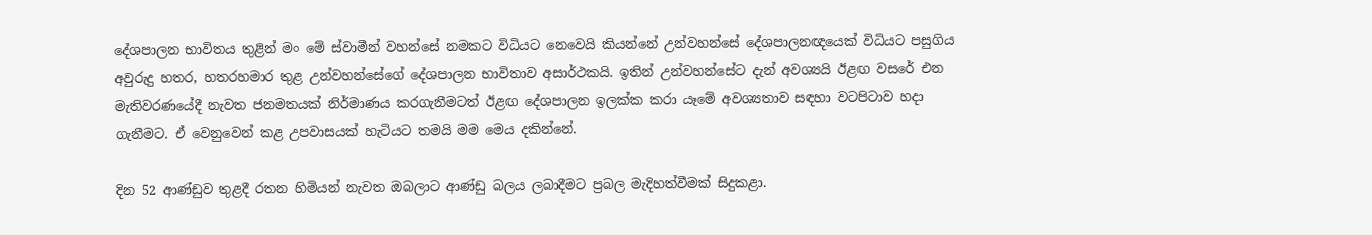දේශපාලන භාවිතය තුළින් මං මේ ස්වාමීන් වහන්සේ නමකට විධියට නෙවෙයි කියන්නේ උන්වහන්සේ දේශපාලනඥයෙක් විධියට පසුගිය අවුරුදු හතර, හතරහමාර තුළ උන්වහන්සේගේ දේශපාලන භාවිතාව අසාර්ථකයි. ඉතින් උන්වහන්සේට දැන් අවශ්‍යයි ඊළඟ වසරේ එන මැතිවරණයේදී නැවත ජනමතයක් නිර්මාණය කරගැනීමටත් ඊළඟ දේශපාලන ඉලක්ක කරා යෑමේ අවශ්‍යතාව සඳහා වටපිටාව හදා ගැනීමට. ඒ වෙනුවෙන් කළ උපවාසයක් හැටියට තමයි මම මෙය දකින්නේ.

දින 52 ආණ්ඩුව තුළදී රතන හිමියන් නැවත ඔබලාට ආණ්ඩු බලය ලබාදීමට ප්‍රබල මැදිහත්වීමක් සිදුකළා.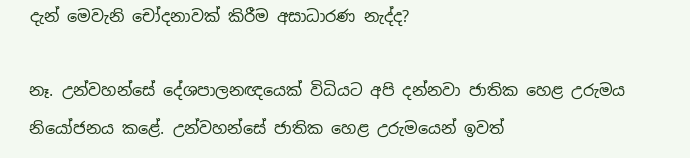දැන් මෙවැනි චෝදනාවක් කිරීම අසාධාරණ නැද්ද?

නෑ. උන්වහන්සේ දේශපාලනඥයෙක් විධියට අපි දන්නවා ජාතික හෙළ උරුමය නියෝජනය කළේ. උන්වහන්සේ ජාතික හෙළ උරුමයෙන් ඉවත්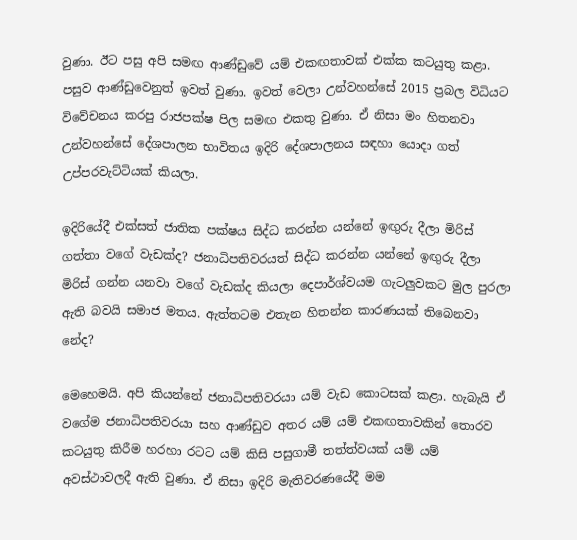වුණා. ඊට පසු අපි සමඟ ආණ්ඩුවේ යම් එකඟතාවක් එක්ක කටයුතු කළා. පසුව ආණ්ඩුවෙනුත් ඉවත් වුණා. ඉවත් වෙලා උන්වහන්සේ 2015 ප්‍රබල විධියට විවේචනය කරපු රාජපක්ෂ පිල සමඟ එකතු වුණා. ඒ නිසා මං හිතනවා උන්වහන්සේ දේශපාලන භාවිතය ඉදිරි දේශපාලනය සඳහා යොදා ගත් උප්පරවැට්ටියක් කියලා.

ඉදිරියේදී එක්සත් ජාතික පක්ෂය සිද්ධ කරන්න යන්නේ ඉඟුරු දීලා මිරිස් ගත්තා වගේ වැඩක්ද? ජනාධිපතිවරයත් සිද්ධ කරන්න යන්නේ ඉඟුරු දීලා මිරිස් ගන්න යනවා වගේ වැඩක්ද කියලා දෙපාර්ශ්වයම ගැටලුවකට මුල පුරලා ඇති බවයි සමාජ මතය. ඇත්තටම එතැන හිතන්න කාරණයක් තිබෙනවා නේද?

මෙහෙමයි. අපි කියන්නේ ජනාධිපතිවරයා යම් වැඩ කොටසක් කළා. හැබැයි ඒ වගේම ජනාධිපතිවරයා සහ ආණ්ඩුව අතර යම් යම් එකඟතාවකින් තොරව කටයුතු කිරීම හරහා රටට යම් කිසි පසුගාමී තත්ත්වයක් යම් යම් අවස්ථාවලදී ඇති වුණා. ඒ නිසා ඉදිරි මැතිවරණයේදී මම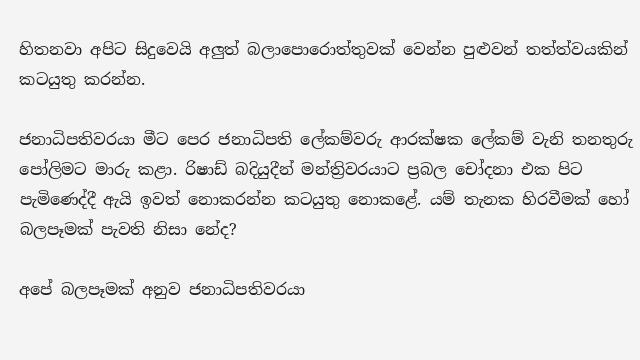හිතනවා අපිට සිදුවෙයි අලුත් බලාපොරොත්තුවක් වෙන්න පුළුවන් තත්ත්වයකින් කටයුතු කරන්න.

ජනාධිපතිවරයා මීට පෙර ජනාධිපති ලේකම්වරු ආරක්ෂක ලේකම් වැනි තනතුරු පෝලිමට මාරු කළා. රිෂාඩ් බදියුදීන් මන්ත්‍රිවරයාට ප්‍රබල චෝදනා එක පිට පැමිණෙද්දී ඇයි ඉවත් නොකරන්න කටයුතු නොකළේ. යම් තැනක හිරවීමක් හෝ බලපෑමක් පැවති නිසා නේද?

අපේ බලපෑමක් අනුව ජනාධිපතිවරයා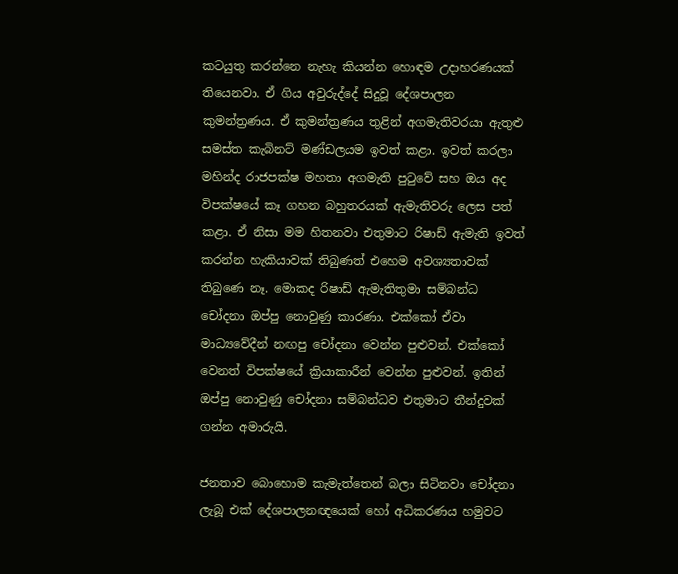කටයුතු කරන්නෙ නැහැ කියන්න හොඳම උදාහරණයක් තියෙනවා. ඒ ගිය අවුරුද්දේ සිදුවූ දේශපාලන කුමන්ත්‍රණය. ඒ කුමන්ත්‍රණය තුළින් අගමැතිවරයා ඇතුළු සමස්ත කැබිනට් මණ්ඩලයම ඉවත් කළා. ඉවත් කරලා මහින්ද රාජපක්ෂ මහතා අගමැති පුටුවේ සහ ඔය අද විපක්ෂයේ කෑ ගහන බහුතරයක් ඇමැතිවරු ලෙස පත් කළා. ඒ නිසා මම හිතනවා එතුමාට රිෂාඩ් ඇමැති ඉවත් කරන්න හැකියාවක් තිබුණත් එහෙම අවශ්‍යතාවක් තිබුණෙ නෑ. මොකද රිෂාඩ් ඇමැතිතුමා සම්බන්ධ චෝදනා ඔප්පු නොවුණු කාරණා. එක්කෝ ඒවා මාධ්‍යවේදීන් නඟපු චෝදනා වෙන්න පුළුවන්. එක්කෝ වෙනත් විපක්ෂයේ ක්‍රියාකාරීන් වෙන්න පුළුවන්. ඉතින් ඔප්පු නොවුණු චෝදනා සම්බන්ධව එතුමාට තීන්දුවක් ගන්න අමාරුයි.

ජනතාව බොහොම කැමැත්තෙන් බලා සිටිනවා චෝදනා ලැබූ එක් දේශපාලනඥයෙක් හෝ අධිකරණය හමුවට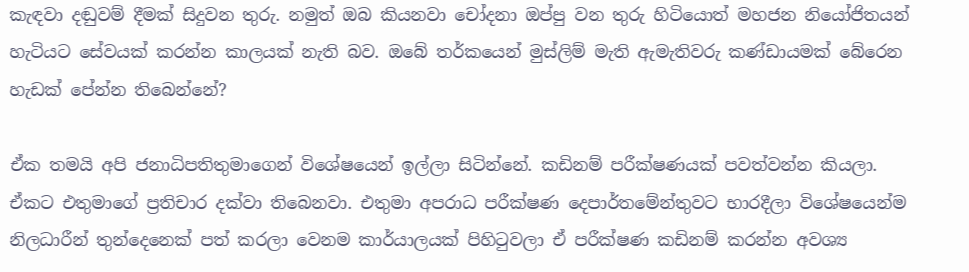කැඳවා දඬුවම් දීමක් සිදුවන තුරු. නමුත් ඔබ කියනවා චෝදනා ඔප්පු වන තුරු හිටියොත් මහජන නියෝජිතයන් හැටියට සේවයක් කරන්න කාලයක් නැති බව. ඔබේ තර්කයෙන් මුස්ලිම් මැති ඇමැතිවරු කණ්ඩායමක් බේරෙන හැඩක් පේන්න තිබෙන්නේ?

ඒක තමයි අපි ජනාධිපතිතුමාගෙන් විශේෂයෙන් ඉල්ලා සිටින්නේ. කඩිනම් පරීක්ෂණයක් පවත්වන්න කියලා. ඒකට එතුමාගේ ප්‍රතිචාර දක්වා තිබෙනවා. එතුමා අපරාධ පරීක්ෂණ දෙපාර්තමේන්තුවට භාරදීලා විශේෂයෙන්ම නිලධාරීන් තුන්දෙනෙක් පත් කරලා වෙනම කාර්යාලයක් පිහිටුවලා ඒ පරීක්ෂණ කඩිනම් කරන්න අවශ්‍ය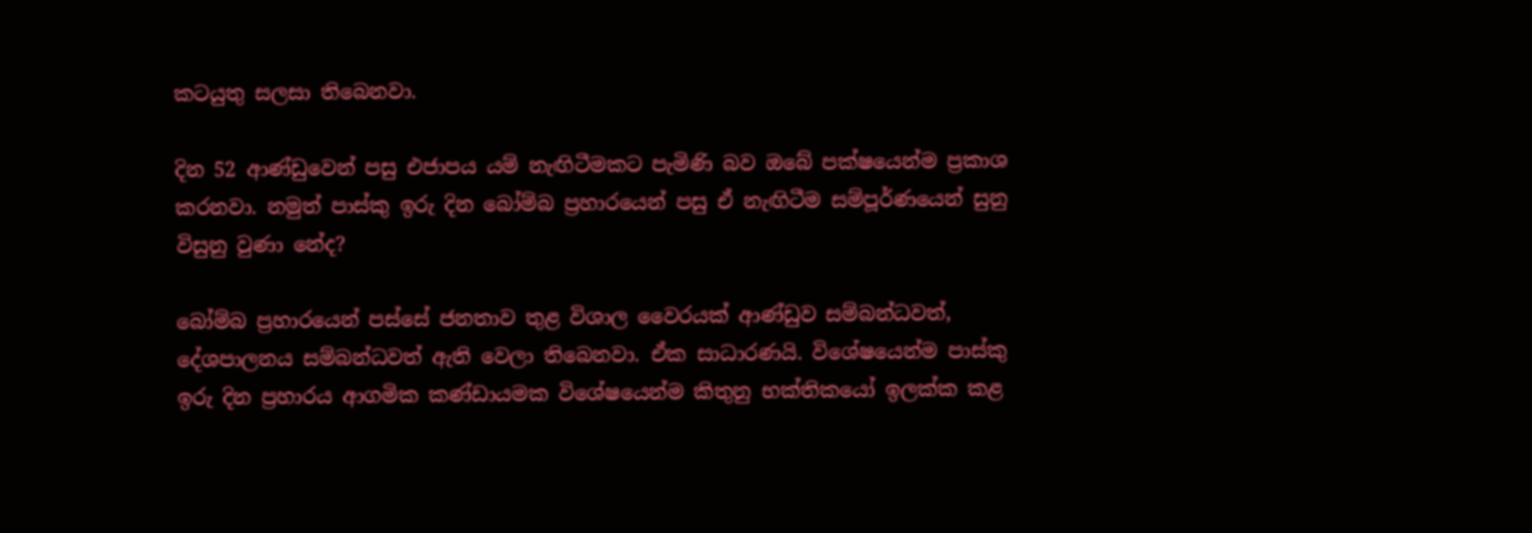කටයුතු සලසා තිබෙනවා.

දින 52 ආණ්ඩුවෙන් පසු එජාපය යම් නැඟිටීමකට පැමිණි බව ඔබේ පක්ෂයෙන්ම ප්‍රකාශ කරනවා. නමුත් පාස්කු ඉරු දින බෝම්බ ප්‍රහාරයෙන් පසු ඒ නැඟිටීම සම්පූර්ණයෙන් සුනු විසුනු වුණා නේද?

බෝම්බ ප්‍රහාරයෙන් පස්සේ ජනතාව තුළ විශාල වෛරයක් ආණ්ඩුව සම්බන්ධවත්, දේශපාලනය සම්බන්ධවත් ඇති වෙලා තිබෙනවා. ඒක සාධාරණයි. විශේෂයෙන්ම පාස්කු ඉරු දින ප්‍රහාරය ආගමික කණ්ඩායමක විශේෂයෙන්ම කිතුනු භක්තිකයෝ ඉලක්ක කළ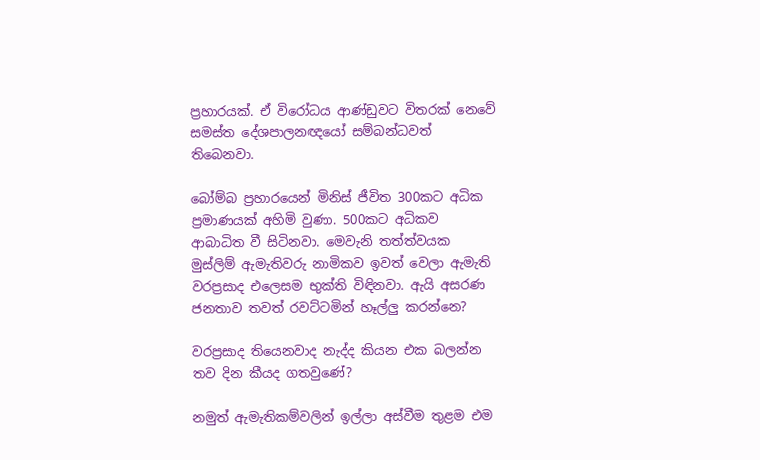ප්‍රහාරයක්. ඒ විරෝධය ආණ්ඩුවට විතරක් නෙවේ සමස්ත දේශපාලනඥයෝ සම්බන්ධවත් තිබෙනවා.

බෝම්බ ප්‍රහාරයෙන් මිනිස් ජීවිත 300කට අධික ප්‍රමාණයක් අහිමි වුණා. 500කට අධිකව ආබාධිත වී සිටිනවා. මෙවැනි තත්ත්වයක මුස්ලිම් ඇමැතිවරු නාමිකව ඉවත් වෙලා ඇමැති වරප්‍රසාද එලෙසම භුක්ති විඳිනවා. ඇයි අසරණ ජනතාව තවත් රවට්ටමින් හෑල්ලු කරන්නෙ?

වරප්‍රසාද තියෙනවාද නැද්ද කියන එක බලන්න තව දින කීයද ගතවුණේ?

නමුත් ඇමැතිකම්වලින් ඉල්ලා අස්වීම තුළම එම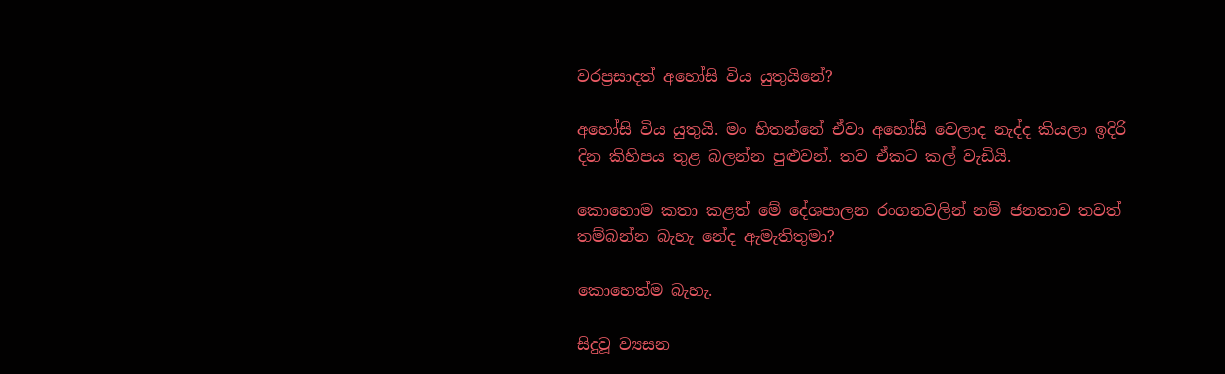වරප්‍රසාදත් අහෝසි විය යුතුයිනේ?

අහෝසි විය යුතුයි. මං හිතන්නේ ඒවා අහෝසි වෙලාද නැද්ද කියලා ඉදිරි දින කිහිපය තුළ බලන්න පුළුවන්. තව ඒකට කල් වැඩියි.

කොහොම කතා කළත් මේ දේශපාලන රංගනවලින් නම් ජනතාව තවත් තම්බන්න බැහැ නේද ඇමැතිතුමා?

කොහෙත්ම බැහැ.

සිදුවූ ව්‍යසන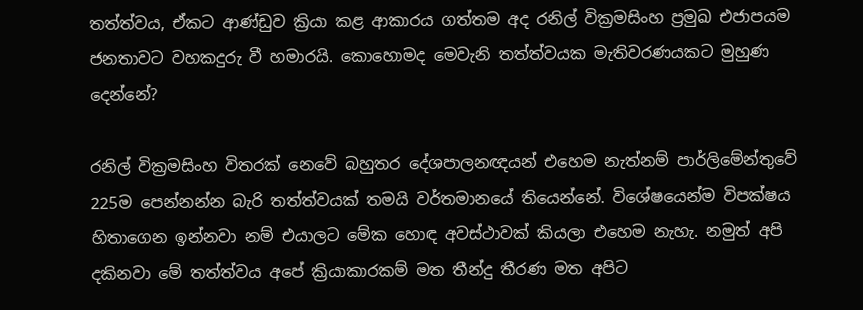තත්ත්වය, ඒකට ආණ්ඩුව ක්‍රියා කළ ආකාරය ගත්තම අද රනිල් වික්‍රමසිංහ ප්‍රමුඛ එජාපයම ජනතාවට වහකදුරු වී හමාරයි. කොහොමද මෙවැනි තත්ත්වයක මැතිවරණයකට මුහුණ දෙන්නේ?

රනිල් වික්‍රමසිංහ විතරක් නෙවේ බහුතර දේශපාලනඥයන් එහෙම නැත්නම් පාර්ලිමේන්තුවේ 225ම පෙන්නන්න බැරි තත්ත්වයක් තමයි වර්තමානයේ තියෙන්නේ. විශේෂයෙන්ම විපක්ෂය හිතාගෙන ඉන්නවා නම් එයාලට මේක හොඳ අවස්ථාවක් කියලා එහෙම නැහැ. නමුත් අපි දකිනවා මේ තත්ත්වය අපේ ක්‍රියාකාරකම් මත තීන්දු තීරණ මත අපිට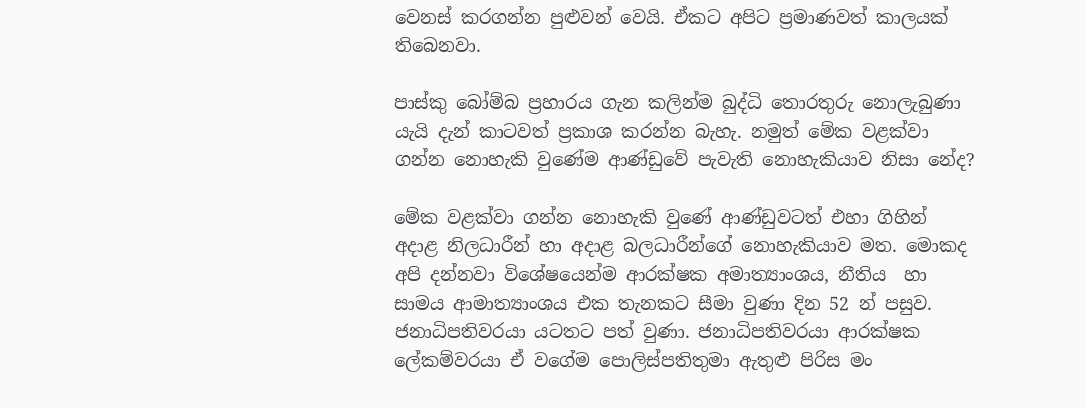වෙනස් කරගන්න පුළුවන් වෙයි. ඒකට අපිට ප්‍රමාණවත් කාලයක් තිබෙනවා.

පාස්කු බෝම්බ ප්‍රහාරය ගැන කලින්ම බුද්ධි තොරතුරු නොලැබුණා යැයි දැන් කාටවත් ප්‍රකාශ කරන්න බැහැ. නමුත් මේක වළක්වා ගන්න නොහැකි වුණේම ආණ්ඩුවේ පැවැති නොහැකියාව නිසා නේද?

මේක වළක්වා ගන්න නොහැකි වුණේ ආණ්ඩුවටත් එහා ගිහින් අදාළ නිලධාරීන් හා අදාළ බලධාරීන්ගේ නොහැකියාව මත. මොකද අපි දන්නවා විශේෂයෙන්ම ආරක්ෂක අමාත්‍යාංශය, නීතිය  හා සාමය ආමාත්‍යාංශය එක තැනකට සීමා වුණා දින 52 න් පසුව. ජනාධිපතිවරයා යටතට පත් වුණා. ජනාධිපතිවරයා ආරක්ෂක ලේකම්වරයා ඒ වගේම පොලිස්පතිතුමා ඇතුළු පිරිස මං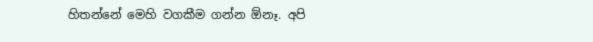හිතන්නේ මෙහි වගකීම ගන්න ඕනෑ. අපි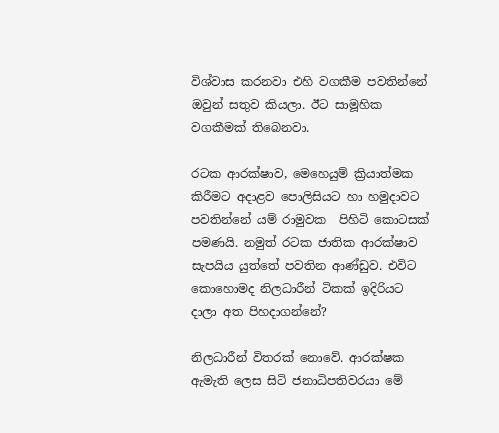විශ්වාස කරනවා එහි වගකීම පවතින්නේ ඔවුන් සතුව කියලා. ඊට සාමූහික වගකීමක් තිබෙනවා.

රටක ආරක්ෂාව, මෙහෙයුම් ක්‍රියාත්මක කිරීමට අදාළව පොලිසියට හා හමුදාවට පවතින්නේ යම් රාමුවක  පිහිටි කොටසක් පමණයි. නමුත් රටක ජාතික ආරක්ෂාව සැපයිය යුත්තේ පවතින ආණ්ඩුව. එවිට කොහොමද නිලධාරීන් ටිකක් ඉදිරියට දාලා අත පිහදාගන්නේ?

නිලධාරීන් විතරක් නොවේ. ආරක්ෂක ඇමැති ලෙස සිටි ජනාධිපතිවරයා මේ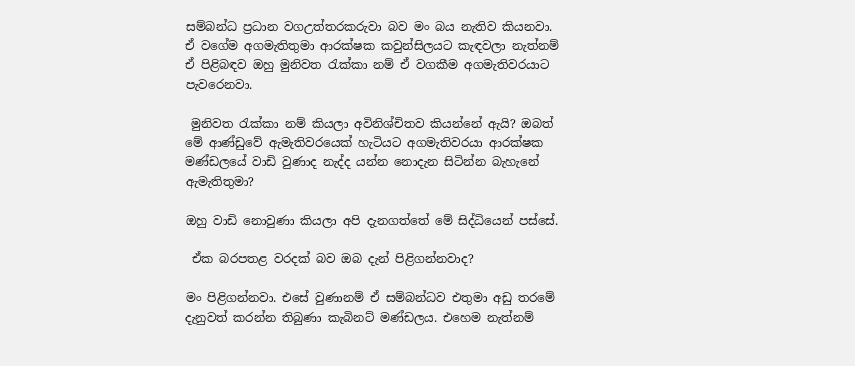සම්බන්ධ ප්‍රධාන වගඋත්තරකරුවා බව මං බය නැතිව කියනවා. ඒ වගේම අගමැතිතුමා ආරක්ෂක කවුන්සිලයට කැඳවලා නැත්නම් ඒ පිළිබඳව ඔහු මුනිවත රැක්කා නම් ඒ වගකීම අගමැතිවරයාට පැවරෙනවා.

 මුනිවත රැක්කා නම් කියලා අවිනිශ්චිතව කියන්නේ ඇයි? ඔබත් මේ ආණ්ඩුවේ ඇමැතිවරයෙක් හැටියට අගමැතිවරයා ආරක්ෂක මණ්ඩලයේ වාඩි වුණාද නැද්ද යන්න නොදැන සිටින්න බැහැනේ ඇමැතිතුමා?

ඔහු වාඩි නොවුණා කියලා අපි දැනගත්තේ මේ සිද්ධියෙන් පස්සේ.

 ඒක බරපතළ වරදක් බව ඔබ දැන් පිළිගන්නවාද?

මං පිළිගන්නවා. එසේ වුණානම් ඒ සම්බන්ධව එතුමා අඩු තරමේ දැනුවත් කරන්න තිබුණා කැබිනට් මණ්ඩලය. එහෙම නැත්නම්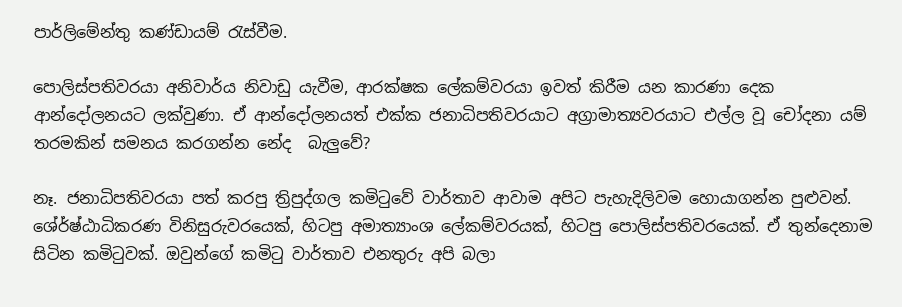පාර්ලිමේන්තු කණ්ඩායම් රැස්වීම.

පොලිස්පතිවරයා අනිවාර්ය නිවාඩු යැවීම, ආරක්ෂක ලේකම්වරයා ඉවත් කිරීම යන කාරණා දෙක ආන්දෝලනයට ලක්වුණා. ඒ ආන්දෝලනයත් එක්ක ජනාධිපතිවරයාට අග්‍රාමාත්‍යවරයාට එල්ල වූ චෝදනා යම් තරමකින් සමනය කරගන්න නේද  බැලුවේ?

නෑ. ජනාධිපතිවරයා පත් කරපු ත්‍රිපුද්ගල කමිටුවේ වාර්තාව ආවාම අපිට පැහැදිලිවම හොයාගන්න පුළුවන්. ශේ‍ර්ෂ්ඨාධිකරණ විනිසුරුවරයෙක්, හිටපු අමාත්‍යාංශ ලේකම්වරයක්, හිටපු පොලිස්පතිවරයෙක්. ඒ තුන්දෙනාම සිටින කමිටුවක්. ඔවුන්ගේ කමිටු වාර්තාව එනතුරු අපි බලා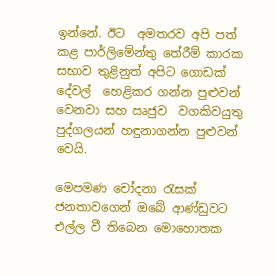ඉන්නේ. ඊට  අමතරව අපි පත් කළ පාර්ලිමේන්තු තේරීම් කාරක සභාව තුළිනුත් අපිට ගොඩක් දේවල්  හෙළිකර ගන්න පුළුවන් වෙනවා සහ ඍජුව  වගකිවයුතු පුද්ගලයන් හඳුනාගන්න පුළුවන් වෙයි.

මෙපමණ චෝදනා රැසක් ජනතාවගෙන් ඔබේ ආණ්ඩුවට එල්ල වී තිබෙන මොහොතක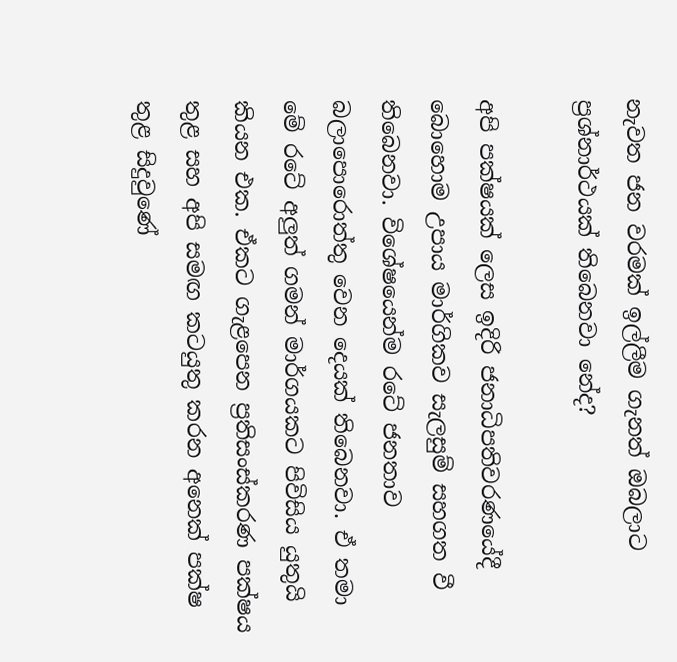නැවත ජන වරමක් ඉල්ලීම ගැනත් ඔබලාට ප්‍රශ්නාර්ථයක් තිබෙනවා නේද?

අපි පක්ෂයක් ලෙස ඉදිරි ජනාධිපතිවරණයේදී බොහොම උපාය මාර්ගිකව සැලසුම් සහගත වී තිබෙනවා. විශේෂයෙන්ම රටේ ජනතාව බලාපොරොත්තු වෙන දෙයක් තිබෙනවා. ඒ තමා මේ රටේ අලුත් ගමන් මාර්ගයකට පිවිසිය යුතුයි කියන එක. ඒකට ගැළපෙන ප්‍රතිසංස්කරණ පක්ෂය තුළ සහ අපි සමඟ කටයුතු කරන අනෙක් පක්ෂ තුළ සිදුවුණේ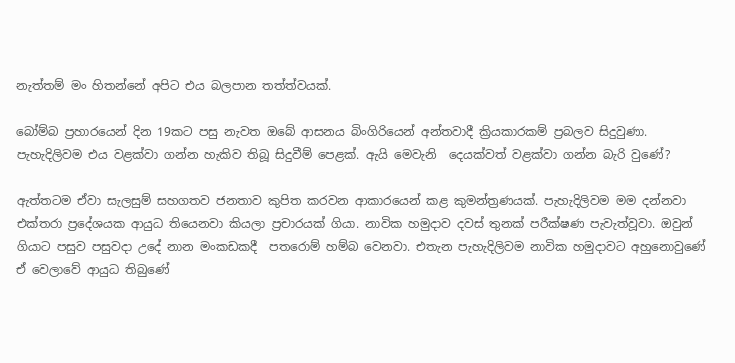නැත්තම් මං හිතන්නේ අපිට එය බලපාන තත්ත්වයක්.

බෝම්බ ප්‍රහාරයෙන් දින 19කට පසු නැවත ඔබේ ආසනය බිංගිරියෙන් අන්තවාදී ක්‍රියකාරකම් ප්‍රබලව සිදුවුණා. පැහැදිලිවම එය වළක්වා ගන්න හැකිව තිබූ සිදුවීම් පෙළක්. ඇයි මෙවැනි  දෙයක්වත් වළක්වා ගන්න බැරි වුණේ?

ඇත්තටම ඒවා සැලසුම් සහගතව ජනතාව කුපිත කරවන ආකාරයෙන් කළ කුමන්ත්‍රණයක්. පැහැදිලිවම මම දන්නවා එක්තරා ප්‍රදේශයක ආයුධ තියෙනවා කියලා ප්‍රචාරයක් ගියා. නාවික හමුදාව දවස් තුනක් පරීක්ෂණ පැවැත්වූවා. ඔවුන් ගියාට පසුව පසුවදා උදේ නාන මංකඩකදී  පතරොම් හම්බ වෙනවා. එතැන පැහැදිලිවම නාවික හමුදාවට අහුනොවුණේ ඒ වෙලාවේ ආයුධ තිබුණේ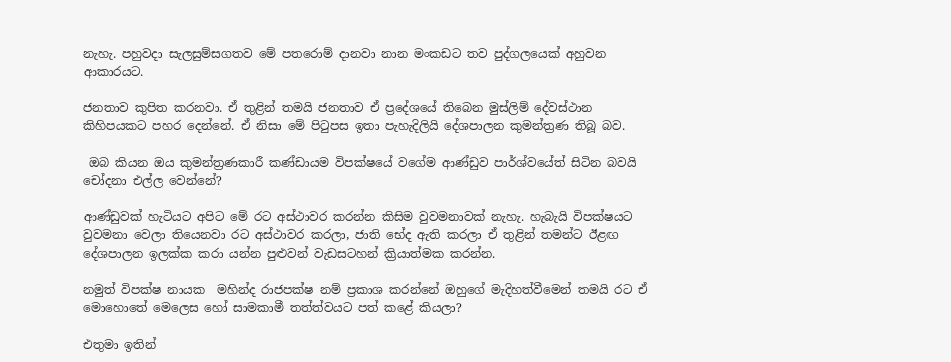නැහැ. පහුවදා සැලසුම්සගතව මේ පතරොම් දානවා නාන මංකඩට තව පුද්ගලයෙක් අහුවන ආකාරයට.

ජනතාව කුපිත කරනවා. ඒ තුළින් තමයි ජනතාව ඒ ප්‍රදේශයේ තිබෙන මුස්ලිම් දේවස්ථාන කිහිපයකට පහර දෙන්නේ. ඒ නිසා මේ පිටුපස ඉතා පැහැදිලියි දේශපාලන කුමන්ත්‍රණ තිබූ බව.

 ඔබ කියන ඔය කුමන්ත්‍රණකාරී කණ්ඩායම විපක්ෂයේ වගේම ආණ්ඩුව පාර්ශ්වයේත් සිටින බවයි චෝදනා එල්ල වෙන්නේ?

ආණ්ඩුවක් හැටියට අපිට මේ රට අස්ථාවර කරන්න කිසිම වුවමනාවක් නැහැ. හැබැයි විපක්ෂයට වුවමනා වෙලා තියෙනවා රට අස්ථාවර කරලා, ජාති භේද ඇති කරලා ඒ තුළින් තමන්ට ඊළඟ දේශපාලන ඉලක්ක කරා යන්න පුළුවන් වැඩසටහන් ක්‍රියාත්මක කරන්න.

නමුත් විපක්ෂ නායක  මහින්ද රාජපක්ෂ නම් ප්‍රකාශ කරන්නේ ඔහුගේ මැදිහත්වීමෙන් තමයි රට ඒ මොහොතේ මෙලෙස හෝ සාමකාමී තත්ත්වයට පත් කළේ කියලා?

එතුමා ඉතින්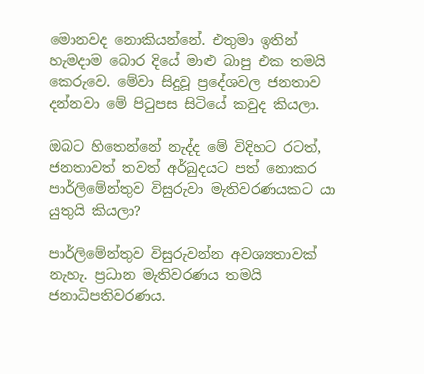මොනවද නොකියන්නේ. එතුමා ඉතින් හැමදාම බොර දියේ මාළු බාපු එක තමයි  කෙරුවෙ. මේවා සිදුවූ ප්‍රදේශවල ජනතාව දන්නවා මේ පිටුපස සිටියේ කවුද කියලා.

ඔබට හිතෙන්නේ නැද්ද මේ විදිහට රටත්, ජනතාවත් තවත් අර්බුදයට පත් නොකර පාර්ලිමේන්තුව විසුරුවා මැතිවරණයකට යා යුතුයි කියලා?

පාර්ලිමේන්තුව විසුරුවන්න අවශ්‍යතාවක් නැහැ. ප්‍රධාන මැතිවරණය තමයි  ජනාධිපතිවරණය.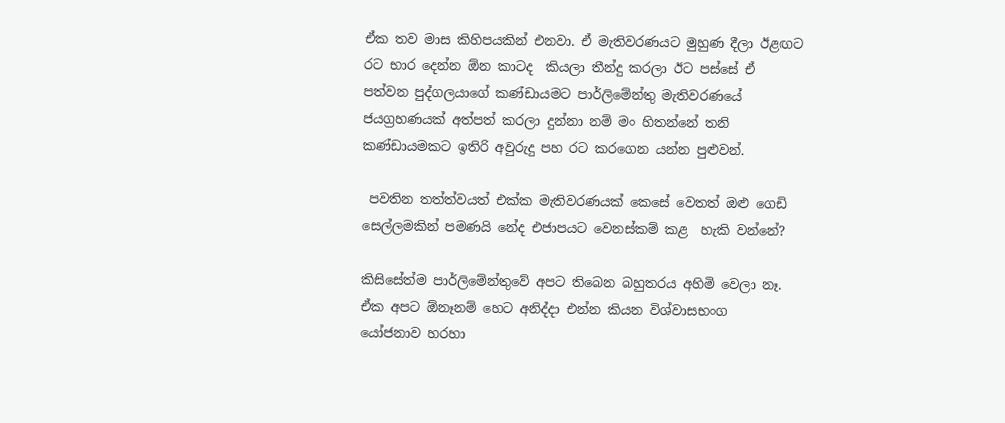ඒක තව මාස කිහිපයකින් එනවා. ඒ මැතිවරණයට මුහුණ දීලා ඊළඟට රට භාර දෙන්න ඕන කාටද  කියලා තීන්දු කරලා ඊට පස්සේ ඒ පත්වන පුද්ගලයාගේ කණ්ඩායමට පාර්ලිමේන්තු මැතිවරණයේ ජයග්‍රහණයක් අත්පත් කරලා දුන්නා නම් මං හිතන්නේ තනි කණ්ඩායමකට ඉතිරි අවුරුදු පහ රට කරගෙන යන්න පුළුවන්.

 පවතින තත්ත්වයත් එක්ක මැතිවරණයක් කෙසේ වෙතත් ඔළු ගෙඩි සෙල්ලමකින් පමණයි නේද එජාපයට වෙනස්කම් කළ  හැකි වන්නේ?

කිසිසේත්ම පාර්ලිමේන්තුවේ අපට තිබෙන බහුතරය අහිමි වෙලා නෑ. ඒක අපට ඕනෑනම් හෙට අනිද්දා එන්න කියන විශ්වාසභංග  යෝජනාව හරහා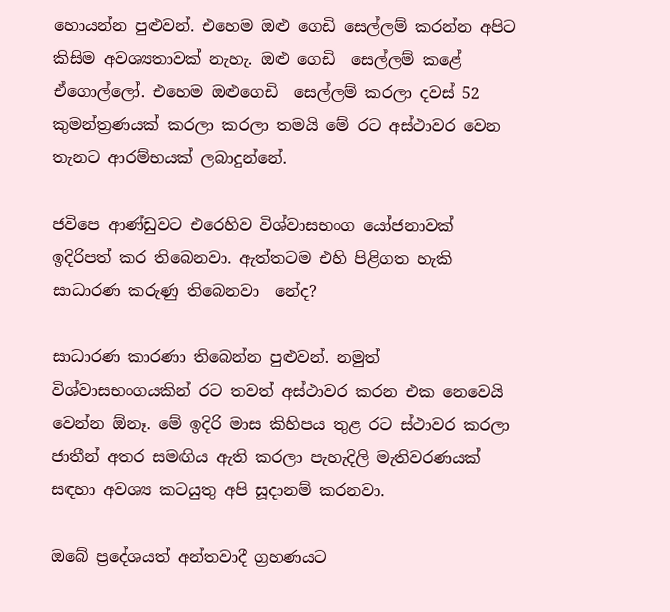හොයන්න පුළුවන්. එහෙම ඔළු ගෙඩි සෙල්ලම් කරන්න අපිට කිසිම අවශ්‍යතාවක් නැහැ. ඔළු ගෙඩි  සෙල්ලම් කළේ ඒගොල්ලෝ. එහෙම ඔළුගෙඩි  සෙල්ලම් කරලා දවස් 52 කුමන්ත්‍රණයක් කරලා කරලා තමයි මේ රට අස්ථාවර වෙන තැනට ආරම්භයක් ලබාදුන්නේ.

ජවිපෙ ආණ්ඩුවට එරෙහිව විශ්වාසභංග යෝජනාවක්  ඉදිරිපත් කර තිබෙනවා. ඇත්තටම එහි පිළිගත හැකි සාධාරණ කරුණු තිබෙනවා  නේද?

සාධාරණ කාරණා තිබෙන්න පුළුවන්. නමුත් විශ්වාසභංගයකින් රට තවත් අස්ථාවර කරන එක නෙවෙයි වෙන්න ඕනෑ. මේ ඉදිරි මාස කිහිපය තුළ රට ස්ථාවර කරලා ජාතීන් අතර සමඟිය ඇති කරලා පැහැදිලි මැතිවරණයක් සඳහා අවශ්‍ය කටයුතු අපි සූදානම් කරනවා.

ඔබේ ප්‍රදේශයත් අන්තවාදී ග්‍රහණයට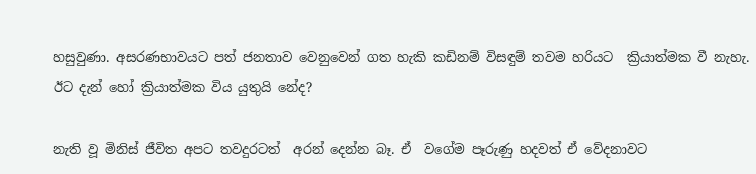හසුවුණා. අසරණභාවයට පත් ජනතාව වෙනුවෙන් ගත හැකි කඩිනම් විසඳුම් තවම හරියට  ක්‍රියාත්මක වී නැහැ. ඊට දැන් හෝ ක්‍රියාත්මක විය යුතුයි නේද?

නැති වූ මිනිස් ජීවිත අපට තවදුරටත්  අරන් දෙන්න බෑ. ඒ  වගේම පෑරුණු හදවත් ඒ වේදනාවට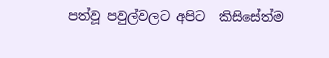පත්වූ පවුල්වලට අපිට  කිසිසේත්ම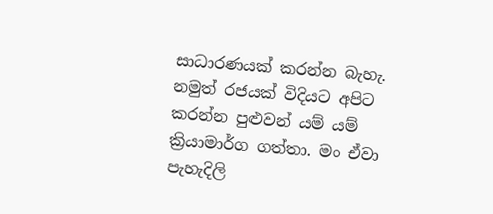සාධාරණයක් කරන්න බැහැ. නමුත් රජයක් විදියට අපිට කරන්න පුළුවන් යම් යම් ක්‍රියාමාර්ග ගත්තා. මං ඒවා පැහැදිලි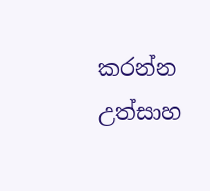කරන්න උත්සාහ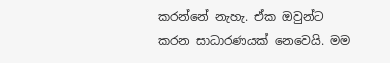කරන්නේ නැහැ. ඒක ඔවුන්ට කරන සාධාරණයක් නෙවෙයි. මම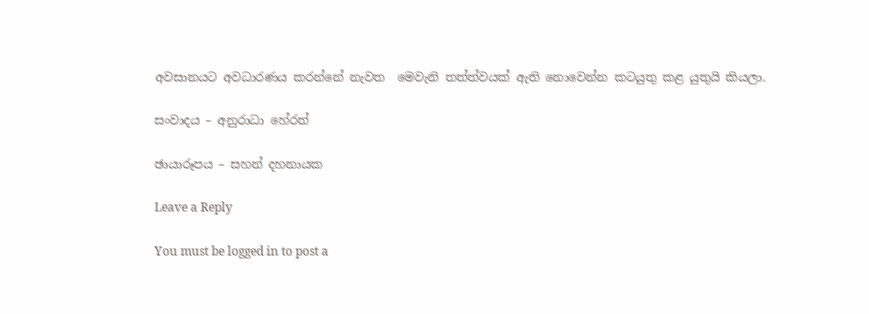අවසානයට අවධාරණය කරන්නේ නැවත  මෙවැනි තත්ත්වයක් ඇති නොවෙන්න කටයුතු කළ යුතුයි කියලා.

සංවාදය – අනුරාධා හේරත්

ඡායාරූපය – සහන් දහනායක

Leave a Reply

You must be logged in to post a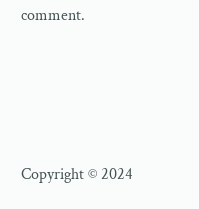comment.






Copyright © 2024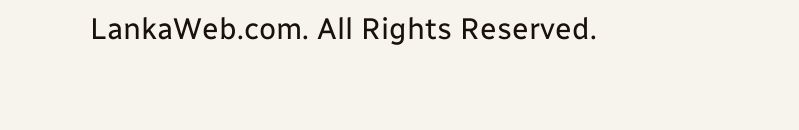LankaWeb.com. All Rights Reserved.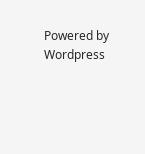Powered by Wordpress